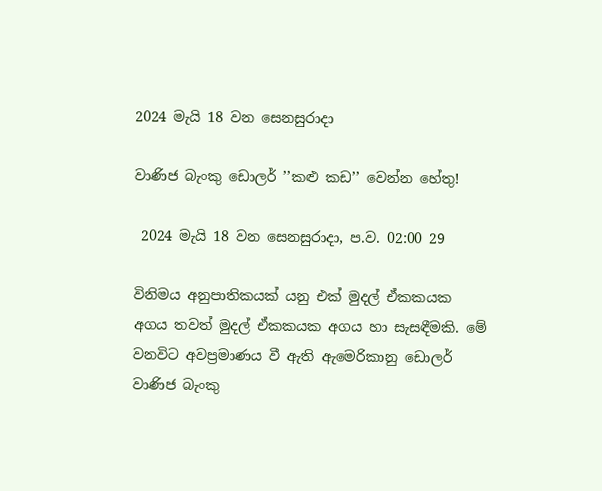2024 මැයි 18 වන සෙනසුරාදා

වාණිජ බැංකු ඩොලර් ’’කළු කඩ’’ වෙන්න හේතු!

 2024 මැයි 18 වන සෙනසුරාදා, ප.ව. 02:00 29

විනිමය අනුපාතිකයක් යනු එක් මුදල් ඒකකයක අගය තවත් මුදල් ඒකකයක අගය හා සැසඳීමකි. මේ වනවිට අවප්‍රමාණය වී ඇති ඇමෙරිකානු ඩොලර් වාණිජ බැංකු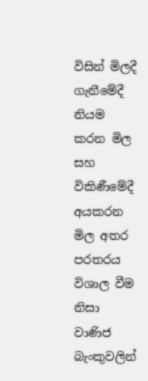විසින් මිලදී ගැනීමේදී නියම කරන මිල සහ විකිණීමේදී අයකරන මිල අතර පරතරය විශාල වීම නිසා වාණිජ බැංකුවලින්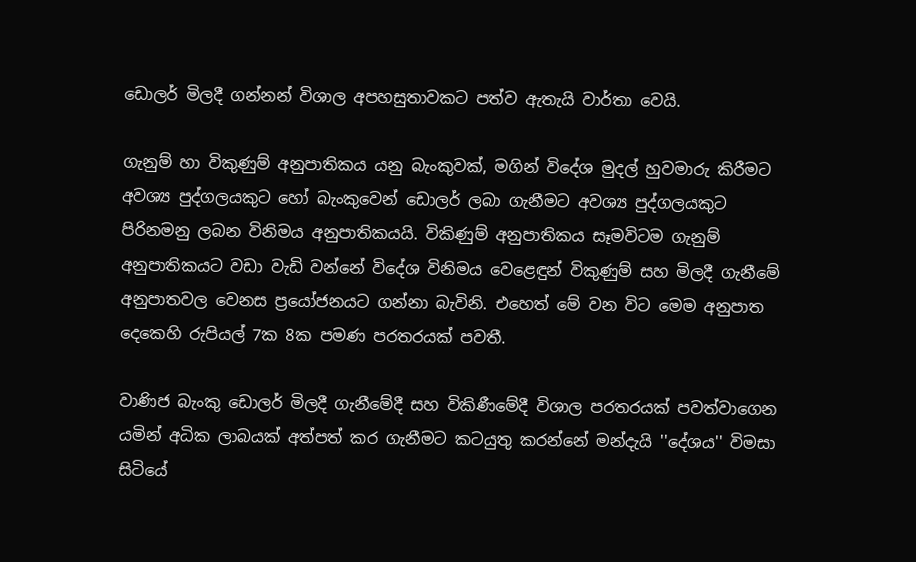ඩොලර් මිලදී ගන්නන් විශාල අපහසුතාවකට පත්ව ඇතැයි වාර්තා වෙයි.

ගැනුම් හා විකුණුම් අනුපාතිකය යනු බැංකුවක්, මගින් විදේශ මුදල් හුවමාරු කිරීමට අවශ්‍ය පුද්ගලයකුට හෝ බැංකුවෙන් ඩොලර් ලබා ගැනීමට අවශ්‍ය පුද්ගලයකුට පිරිනමනු ලබන විනිමය අනුපාතිකයයි. විකිණුම් අනුපාතිකය සෑමවිටම ගැනුම් අනුපාතිකයට වඩා වැඩි වන්නේ විදේශ විනිමය වෙළෙඳුන් විකුණුම් සහ මිලදී ගැනීමේ අනුපාතවල වෙනස ප්‍රයෝජනයට ගන්නා බැවිනි. එහෙත් මේ වන විට මෙම අනුපාත දෙකෙහි රුපියල් 7ක 8ක පමණ පරතරයක් පවතී.

වාණිජ බැංකු ඩොලර් මිලදී ගැනීමේදී සහ විකිණීමේදී විශාල පරතරයක් පවත්වාගෙන යමින් අධික ලාබයක් අත්පත් කර ගැනීමට කටයුතු කරන්නේ මන්දැයි ''දේශය'' විමසා සිටියේ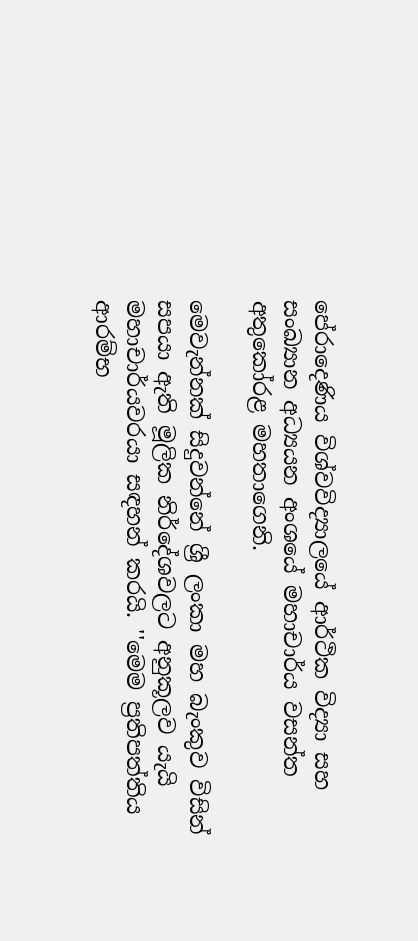පේරාදෙණිය විශ්වවිද්‍යාලයේ ආර්ථික විද්‍යා සහ සංඛ්‍යාන අධ්‍යයන අංශයේ මහාචාර්ය වසන්ත අතුකෝරළ මහතාගෙනි.

මෙවැන්නක් සිදුවන්නේ ශ්‍රී ලංකා මහ බැංකුව විසින් සපයා ඇති මූලික නිර්දේශවලට අනුකූලව යැයි මහාචාර්යවරයා සඳහන් කරයි. ''මෙම ප්‍රතිපත්තිය ආරම්භ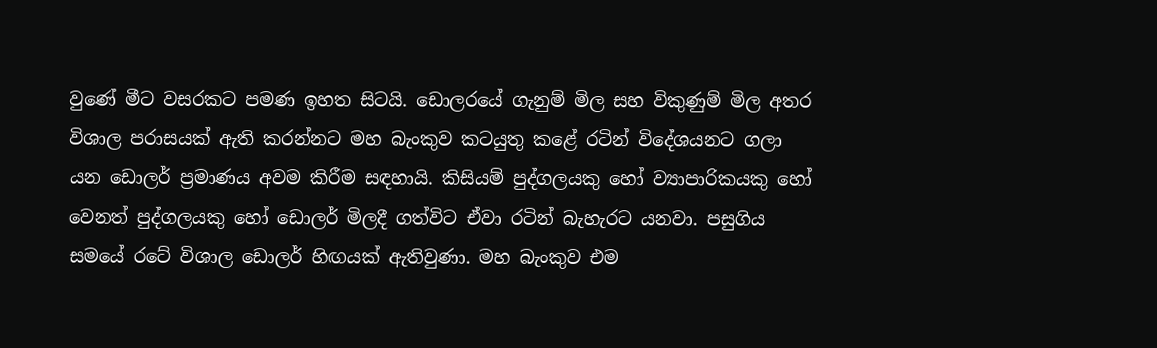වුණේ මීට වසරකට පමණ ඉහත සිටයි. ඩොලරයේ ගැනුම් මිල සහ විකුණුම් මිල අතර විශාල පරාසයක් ඇති කරන්නට මහ බැංකුව කටයුතු කළේ රටින් විදේශයනට ගලා යන ඩොලර් ප්‍රමාණය අවම කිරීම සඳහායි. කිසියම් පුද්ගලයකු හෝ ව්‍යාපාරිකයකු හෝ වෙනත් පුද්ගලයකු හෝ ඩොලර් මිලදී ගත්විට ඒවා රටින් බැහැරට යනවා. පසුගිය සමයේ රටේ විශාල ඩොලර් හිඟයක් ඇතිවුණා. මහ බැංකුව එම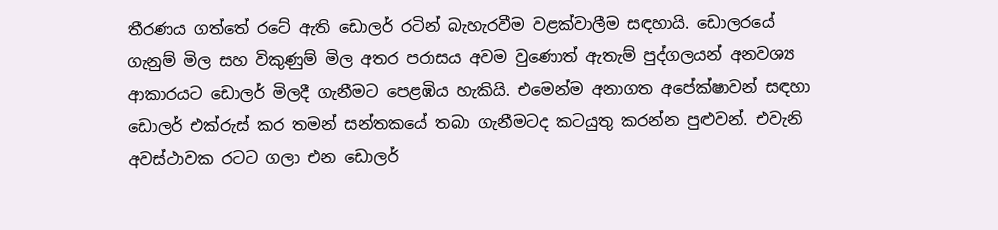තීරණය ගත්තේ රටේ ඇති ඩොලර් රටින් බැහැරවීම වළක්වාලීම සඳහායි. ඩොලරයේ ගැනුම් මිල සහ විකුණුම් මිල අතර පරාසය අවම වුණොත් ඇතැම් පුද්ගලයන් අනවශ්‍ය ආකාරයට ඩොලර් මිලදී ගැනීමට පෙළඹිය හැකියි. එමෙන්ම අනාගත අපේක්ෂාවන් සඳහා ඩොලර් එක්රුස් කර තමන් සන්තකයේ තබා ගැනීමටද කටයුතු කරන්න පුළුවන්. එවැනි අවස්ථාවක රටට ගලා එන ඩොලර්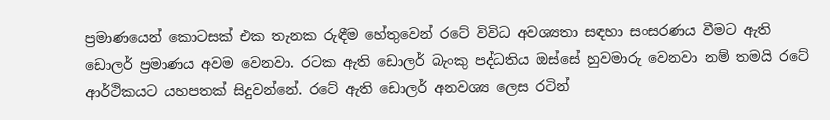ප්‍රමාණයෙන් කොටසක් එක තැනක රුඳීම හේතුවෙන් රටේ විවිධ අවශ්‍යතා සඳහා සංසරණය වීමට ඇති ඩොලර් ප්‍රමාණය අවම වෙනවා. රටක ඇති ඩොලර් බැංකු පද්ධතිය ඔස්සේ හුවමාරු වෙනවා නම් තමයි රටේ ආර්ථිකයට යහපතක් සිදුවන්නේ. රටේ ඇති ඩොලර් අනවශ්‍ය ලෙස රටින්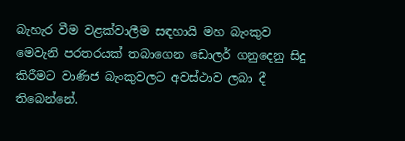බැහැර වීම වළක්වාලීම සඳහායි මහ බැංකුව මෙවැනි පරතරයක් තබාගෙන ඩොලර් ගනුදෙනු සිදු කිරීමට වාණිජ බැංකුවලට අවස්ථාව ලබා දී තිබෙන්නේ.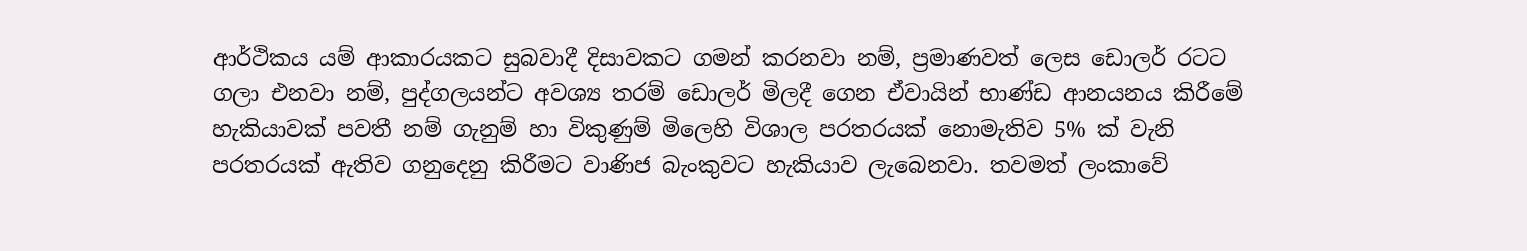ආර්ථිකය යම් ආකාරයකට සුබවාදී දිසාවකට ගමන් කරනවා නම්, ප්‍රමාණවත් ලෙස ඩොලර් රටට ගලා එනවා නම්, පුද්ගලයන්ට අවශ්‍ය තරම් ඩොලර් මිලදී ගෙන ඒවායින් භාණ්ඩ ආනයනය කිරීමේ හැකියාවක් පවතී නම් ගැනුම් හා විකුණුම් මිලෙහි විශාල පරතරයක් නොමැතිව 5% ක් වැනි පරතරයක් ඇතිව ගනුදෙනු කිරීමට වාණිජ බැංකුවට හැකියාව ලැබෙනවා. තවමත් ලංකාවේ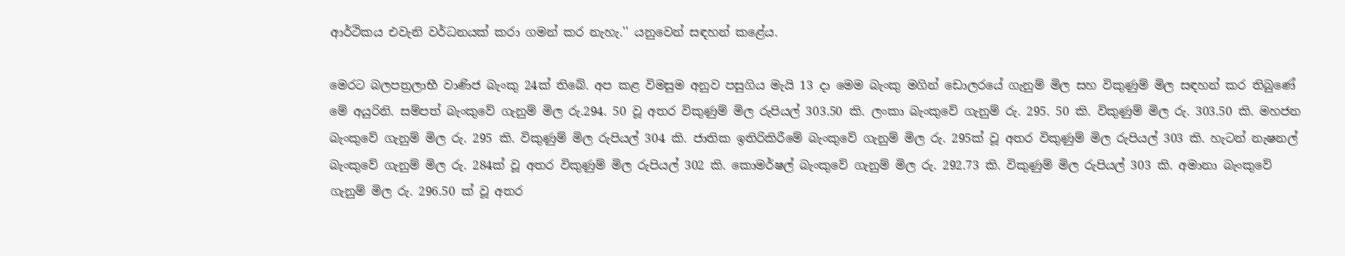ආර්ථිකය එවැනි වර්ධනයක් කරා ගමන් කර නැහැ.'' යනුවෙන් සඳහන් කළේය.

මෙරට බලපත්‍රලාභී වාණිජ බැංකු 24ක් තිබේ. අප කළ විමසුම අනුව පසුගිය මැයි 13 දා මෙම බැංකු මගින් ඩොලරයේ ගැනුම් මිල සහ විකුණුම් මිල සඳහන් කර තිබුණේ මේ අයුරිනි. සම්පත් බැංකුවේ ගැනුම් මිල රු.294. 50 වූ අතර විකුණුම් මිල රුපියල් 303.50 කි. ලංකා බැංකුවේ ගැනුම් රු. 295. 50 කි. විකුණුම් මිල රු. 303.50 කි. මහජන බැංකුවේ ගැනුම් මිල රු. 295 කි. විකුණුම් මිල රුපියල් 304 කි. ජාතික ඉතිරිකිරීමේ බැංකුවේ ගැනුම් මිල රු. 295ක් වූ අතර විකුණුම් මිල රුපියල් 303 කි. හැටන් නැෂනල් බැංකුවේ ගැනුම් මිල රු. 284ක් වූ අතර විකුණුම් මිල රුපියල් 302 කි. කොමර්ෂල් බැංකුවේ ගැනුම් මිල රු. 292.73 කි. විකුණුම් මිල රුපියල් 303 කි. අමානා බැංකුවේ ගැනුම් මිල රු. 296.50 ක් වූ අතර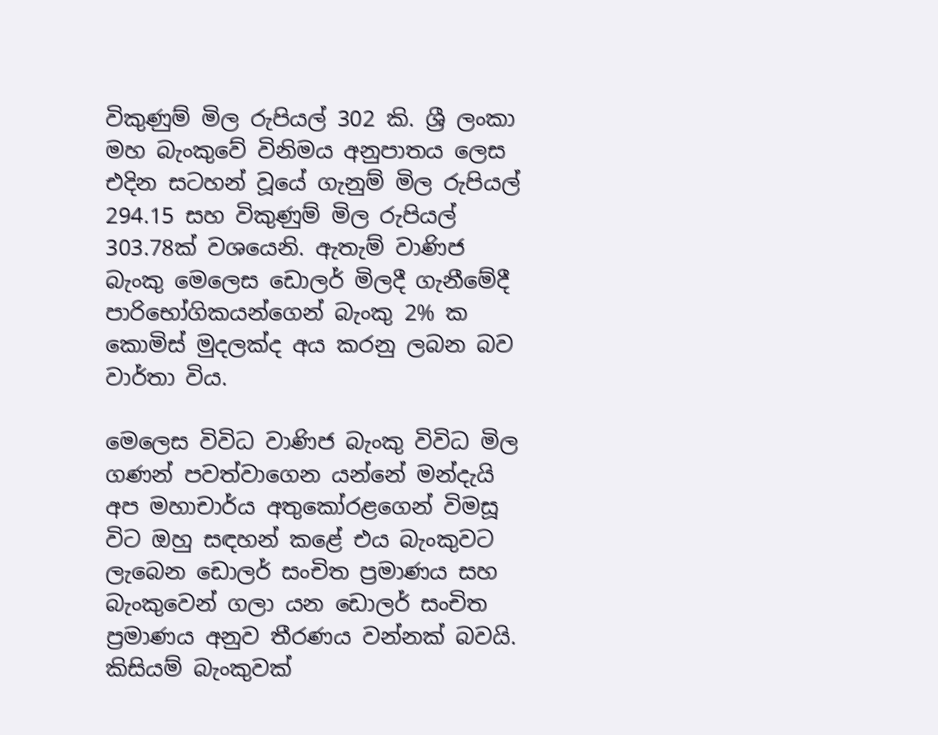විකුණුම් මිල රුපියල් 302 කි. ශ්‍රී ලංකා මහ බැංකුවේ විනිමය අනුපාතය ලෙස එදින සටහන් වූයේ ගැනුම් මිල රුපියල් 294.15 සහ විකුණුම් මිල රුපියල් 303.78ක් වශයෙනි. ඇතැම් වාණිජ බැංකු මෙලෙස ඩොලර් මිලදී ගැනීමේදී පාරිභෝගිකයන්ගෙන් බැංකු 2% ක කොමිස් මුදලක්ද අය කරනු ලබන බව වාර්තා විය.

මෙලෙස විවිධ වාණිජ බැංකු විවිධ මිල ගණන් පවත්වාගෙන යන්නේ මන්දැයි අප මහාචාර්ය අතුකෝරළගෙන් විමසූ විට ඔහු සඳහන් කළේ එය බැංකුවට ලැබෙන ඩොලර් සංචිත ප්‍රමාණය සහ බැංකුවෙන් ගලා යන ඩොලර් සංචිත ප්‍රමාණය අනුව තීරණය වන්නක් බවයි. කිසියම් බැංකුවක්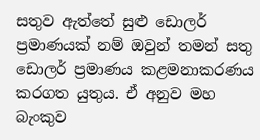සතුව ඇත්තේ සුළු ඩොලර් ප්‍රමාණයක් නම් ඔවුන් තමන් සතු ඩොලර් ප්‍රමාණය කළමනාකරණය කරගත යුතුය. ඒ අනුව මහ බැංකුව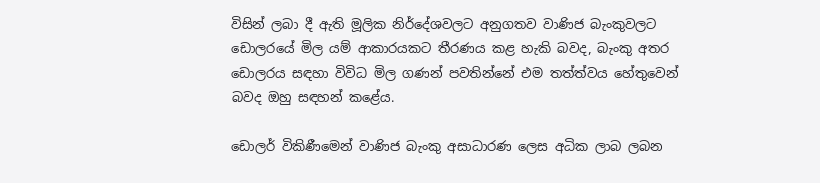විසින් ලබා දී ඇති මූලික නිර්දේශවලට අනුගතව වාණිජ බැංකුවලට ඩොලරයේ මිල යම් ආකාරයකට තීරණය කළ හැකි බවද, බැංකු අතර ඩොලරය සඳහා විවිධ මිල ගණන් පවතින්නේ එම තත්ත්වය හේතුවෙන් බවද ඔහු සඳහන් කළේය.

ඩොලර් විකිණීමෙන් වාණිජ බැංකු අසාධාරණ ලෙස අධික ලාබ ලබන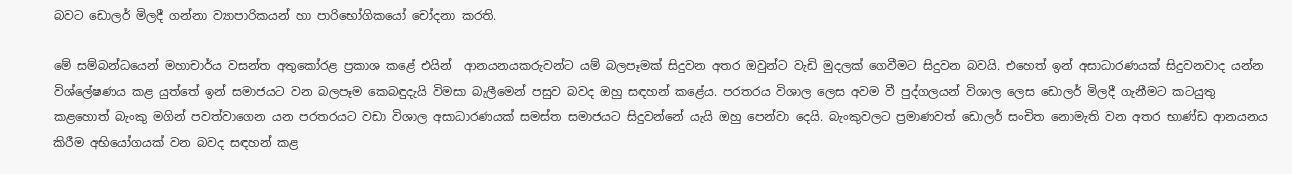බවට ඩොලර් මිලදී ගන්නා ව්‍යාපාරිකයන් හා පාරිභෝගිකයෝ චෝදනා කරති.

මේ සම්බන්ධයෙන් මහාචාර්ය වසන්ත අතුකෝරළ ප්‍රකාශ කළේ එයින්  ආනයනයකරුවන්ට යම් බලපෑමක් සිදුවන අතර ඔවුන්ට වැඩි මුදලක් ගෙවීමට සිදුවන බවයි. එහෙත් ඉන් අසාධාරණයක් සිදුවනවාද යන්න විශ්ලේෂණය කළ යුත්තේ ඉන් සමාජයට වන බලපෑම කෙබඳුදැයි විමසා බැලීමෙන් පසුව බවද ඔහු සඳහන් කළේය. පරතරය විශාල ලෙස අවම වී පුද්ගලයන් විශාල ලෙස ඩොලර් මිලදී ගැනීමට කටයුතු කළහොත් බැංකු මගින් පවත්වාගෙන යන පරතරයට වඩා විශාල අසාධාරණයක් සමස්ත සමාජයට සිදුවන්නේ යැයි ඔහු පෙන්වා දෙයි. බැංකුවලට ප්‍රමාණවත් ඩොලර් සංචිත නොමැති වන අතර භාණ්ඩ ආනයනය කිරීම අභියෝගයක් වන බවද සඳහන් කළ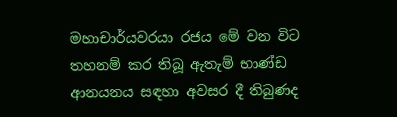මහාචාර්යවරයා රජය මේ වන විට තහනම් කර තිබූ ඇතැම් භාණ්ඩ ආනයනය සඳහා අවසර දී තිබුණද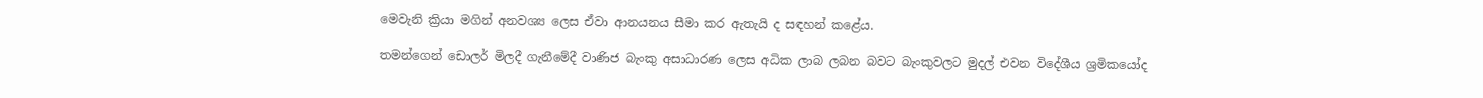මෙවැනි ක්‍රියා මගින් අනවශ්‍ය ලෙස ඒවා ආනයනය සීමා කර ඇතැයි ද සඳහන් කළේය.

තමන්ගෙන් ඩොලර් මිලදී ගැනීමේදී වාණිජ බැංකු අසාධාරණ ලෙස අධික ලාබ ලබන බවට බැංකුවලට මුදල් එවන විදේශීය ශ්‍රමිකයෝද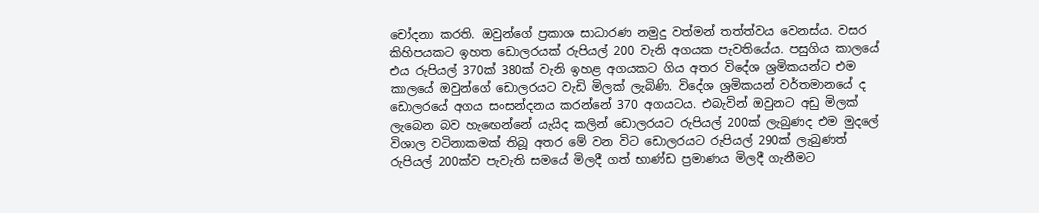චෝදනා කරති. ඔවුන්ගේ ප්‍රකාශ සාධාරණ නමුදු වත්මන් තත්ත්වය වෙනස්ය. වසර කිහිපයකට ඉහත ඩොලරයක් රුපියල් 200 වැනි අගයක පැවතියේය. පසුගිය කාලයේ එය රුපියල් 370ක් 380ක් වැනි ඉහළ අගයකට ගිය අතර විදේශ ශ්‍රමිකයන්ට එම කාලයේ ඔවුන්ගේ ඩොලරයට වැඩි මිලක් ලැබිණි. විදේශ ශ්‍රමිකයන් වර්තමානයේ ද ඩොලරයේ අගය සංසන්දනය කරන්නේ 370 අගයටය. එබැවින් ඔවුනට අඩු මිලක් ලැබෙන බව හැඟෙන්නේ යැයිද කලින් ඩොලරයට රුපියල් 200ක් ලැබුණද එම මුදලේ විශාල වටිනාකමක් තිබූ අතර මේ වන විට ඩොලරයට රුපියල් 290ක් ලැබුණත් රුපියල් 200ක්ව පැවැති සමයේ මිලදී ගත් භාණ්ඩ ප්‍රමාණය මිලදී ගැනීමට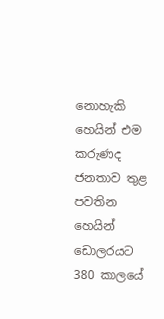නොහැකි හෙයින් එම කරුණද ජනතාව තුළ පවතින හෙයින් ඩොලරයට 380 කාලයේ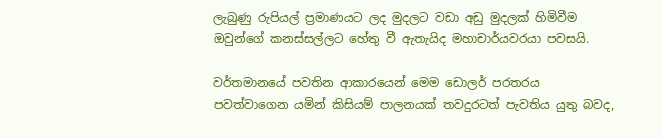ලැබුණු රුපියල් ප්‍රමාණයට ලද මුදලට වඩා අඩු මුදලක් හිමිවීම ඔවුන්ගේ කනස්සල්ලට හේතු වී ඇතැයිද මහාචාර්යවරයා පවසයි.

වර්තමානයේ පවතින ආකාරයෙන් මෙම ඩොලර් පරතරය පවත්වාගෙන යමින් කිසියම් පාලනයක් තවදුරටත් පැවතිය යුතු බවද,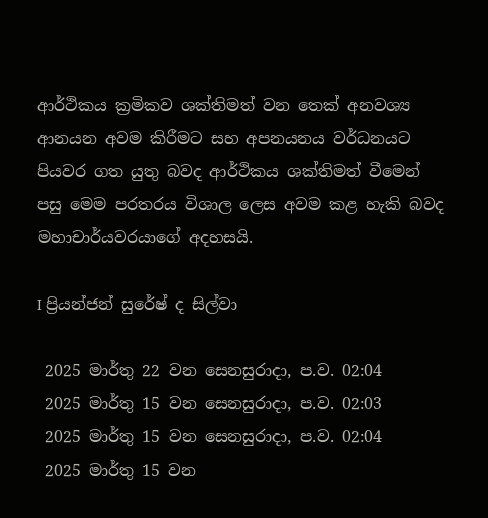ආර්ථිකය ක්‍රමිකව ශක්තිමත් වන තෙක් අනවශ්‍ය ආනයන අවම කිරීමට සහ අපනයනය වර්ධනයට පියවර ගත යුතු බවද ආර්ථිකය ශක්තිමත් වීමෙන් පසු මෙම පරතරය විශාල ලෙස අවම කළ හැකි බවද මහාචාර්යවරයාගේ අදහසයි.

I ප්‍රියන්ජන් සුරේෂ් ද සිල්වා

 2025 මාර්තු 22 වන සෙනසුරාදා, ප.ව. 02:04
 2025 මාර්තු 15 වන සෙනසුරාදා, ප.ව. 02:03
 2025 මාර්තු 15 වන සෙනසුරාදා, ප.ව. 02:04
 2025 මාර්තු 15 වන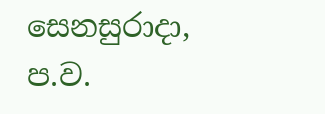සෙනසුරාදා, ප.ව.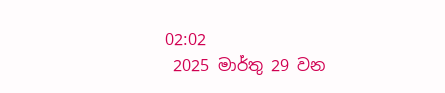02:02
 2025 මාර්තු 29 වන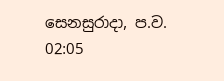සෙනසුරාදා, ප.ව. 02:05